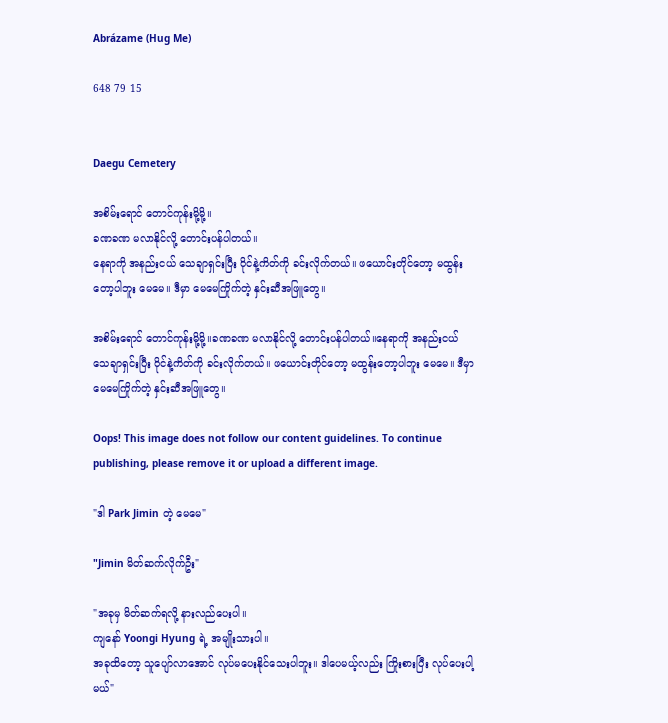Abrázame (Hug Me)

648 79 15


Daegu Cemetery

အစိမ်းရောင် တောင်ကုန်းမို့မို့။
ခဏခဏ မလာနိုင်လို့ တောင်းပန်ပါတယ်။
နေရာကို အနည်းငယ် သေချာရှင်းပြီး ဝိုင်နဲ့ကိတ်ကို ခင်းလိုက်တယ်။ ဖယောင်းတိုင်တော့ မထွန်းတော့ပါဘူး မေမေ။ ဒီမှာ မေမေကြိုက်တဲ့ နှင်းဆီအဖြူတွေ။

အစိမ်းရောင် တောင်ကုန်းမို့မို့။ခဏခဏ မလာနိုင်လို့ တောင်းပန်ပါတယ်။နေရာကို အနည်းငယ် သေချာရှင်းပြီး ဝိုင်နဲ့ကိတ်ကို ခင်းလိုက်တယ်။ ဖယောင်းတိုင်တော့ မထွန်းတော့ပါဘူး မေမေ။ ဒီမှာ မေမေကြိုက်တဲ့ နှင်းဆီအဖြူတွေ။

Oops! This image does not follow our content guidelines. To continue publishing, please remove it or upload a different image.

"ဒါ Park Jimin တဲ့ မေမေ"

"Jimin မိတ်ဆက်လိုက်ဦး"

"အခုမှ မိတ်ဆက်ရလို့ နားလည်ပေးပါ။
ကျနော် Yoongi Hyung ရဲ့ အမျိုးသားပါ။
အခုထိတော့ သူပျော်လာအောင် လုပ်မပေးနိုင်သေးပါဘူး။ ဒါပေမယ့်လည်း ကြိုးစားပြီး လုပ်ပေးပါ့မယ်"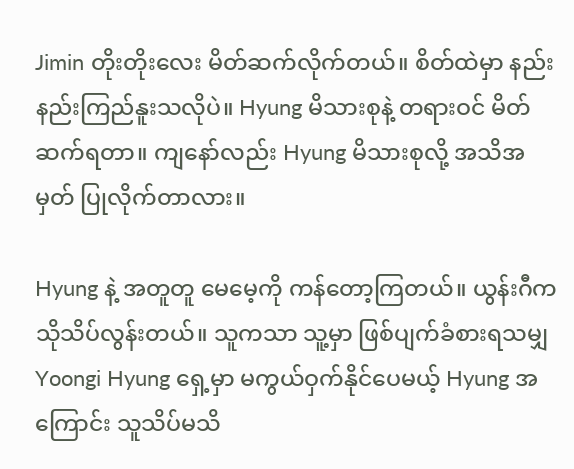Jimin တိုးတိုးလေး မိတ်ဆက်လိုက်တယ်။ စိတ်ထဲမှာ နည်းနည်းကြည်နူးသလိုပဲ။ Hyung မိသားစုနဲ့ တရားဝင် မိတ်ဆက်ရတာ။ ကျနော်လည်း Hyung မိသားစုလို့ အသိအမှတ် ပြုလိုက်တာလား။

Hyung နဲ့ အတူတူ မေမေ့ကို ကန်တော့ကြတယ်။ ယွန်းဂီက သိုသိပ်လွန်းတယ်။ သူကသာ သူ့မှာ ဖြစ်ပျက်ခံစားရသမျှ Yoongi Hyung ရှေ့မှာ မကွယ်ဝှက်နိုင်ပေမယ့် Hyung အကြောင်း သူသိပ်မသိ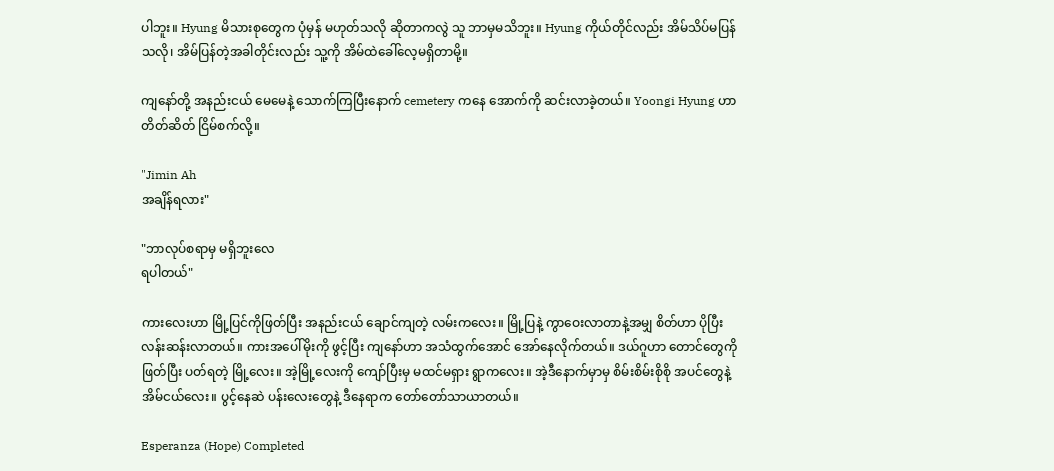ပါဘူး။ Hyung မိသားစုတွေက ပုံမှန် မဟုတ်သလို ဆိုတာကလွဲ သူ ဘာမှမသိဘူး။ Hyung ကိုယ်တိုင်လည်း အိမ်သိပ်မပြန်သလို၊ အိမ်ပြန်တဲ့အခါတိုင်းလည်း သူ့ကို အိမ်ထဲခေါ်လေ့မရှိတာမို့။

ကျနော်တို့ အနည်းငယ် မေမေနဲ့ သောက်ကြပြီးနောက် cemetery ကနေ အောက်ကို ဆင်းလာခဲ့တယ်။ Yoongi Hyung ဟာ တိတ်ဆိတ် ငြိမ်စက်လို့။

"Jimin Ah
အချိန်ရလား"

"ဘာလုပ်စရာမှ မရှိဘူးလေ
ရပါတယ်"

ကားလေးဟာ မြို့ပြင်ကိုဖြတ်ပြီး အနည်းငယ် ချောင်ကျတဲ့ လမ်းကလေး။ မြို့ပြနဲ့ ကွာဝေးလာတာနဲ့အမျှ စိတ်ဟာ ပိုပြီး လန်းဆန်းလာတယ်။ ကားအပေါ်မိုးကို ဖွင့်ပြီး ကျနော်ဟာ အသံထွက်အောင် အော်နေလိုက်တယ်။ ဒယ်ဂူဟာ တောင်တွေကို ဖြတ်ပြီး ပတ်ရတဲ့ မြို့လေး။ အဲ့မြို့လေးကို ကျော်ပြီးမှ မထင်မရှား ရွာကလေး။ အဲ့ဒီနောက်မှာမှ စိမ်းစိမ်းစိုစို အပင်တွေနဲ့ အိမ်ငယ်လေး။ ပွင့်နေဆဲ ပန်းလေးတွေနဲ့ ဒီနေရာက တော်တော်သာယာတယ်။

Esperanza (Hope) Completed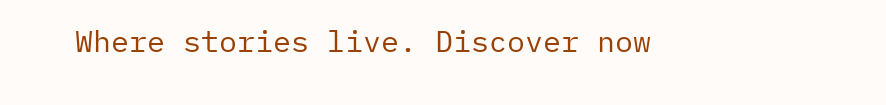Where stories live. Discover now